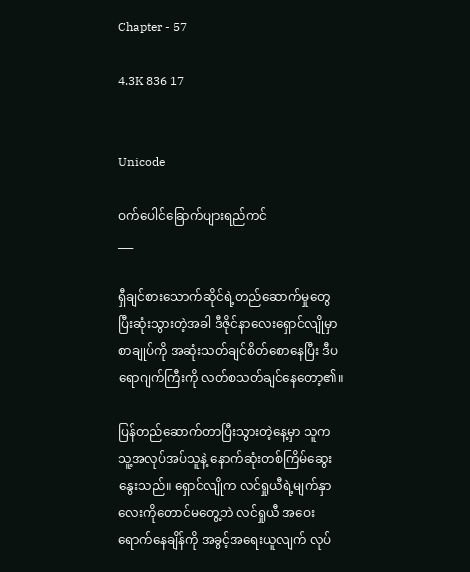Chapter - 57

4.3K 836 17


Unicode

ဝက်ပေါင်ခြောက်ပျားရည်ကင်
___

ရှီချင်စားသောက်ဆိုင်ရဲ့တည်ဆောက်မှုတွေ ပြီးဆုံးသွားတဲ့အခါ ဒီဇိုင်နာလေးရှောင်လျိုမှာ စာချုပ်ကို အဆုံးသတ်ချင်စိတ်စောနေပြီး ဒီပရောဂျက်ကြီးကို လတ်စသတ်ချင်နေတော့၏။

ပြန်တည်ဆောက်တာပြီးသွားတဲ့နေ့မှာ သူက သူ့အလုပ်အပ်သူနဲ့ နောက်ဆုံးတစ်ကြိမ်ဆွေးနွေးသည်။ ရှောင်လျိုက လင်ရှုယီရဲ့မျက်နှာလေးကိုတောင်မတွေ့ဘဲ လင်ရှုယီ အဝေးရောက်နေချိန်ကို အခွင့်အရေးယူလျက် လုပ်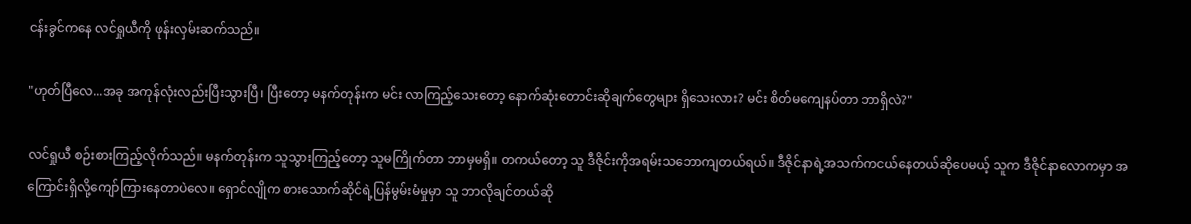ငန်းခွင်ကနေ လင်ရှုယီကို ဖုန်းလှမ်းဆက်သည်။

"ဟုတ်ပြီလေ...အခု အကုန်လုံးလည်းပြီးသွားပြီ၊ ပြီးတော့ မနက်တုန်းက မင်း လာကြည့်သေးတော့ နောက်ဆုံးတောင်းဆိုချက်တွေများ ရှိသေးလား? မင်း စိတ်မကျေနပ်တာ ဘာရှိလဲ?"

လင်ရှုယီ စဉ်းစားကြည့်လိုက်သည်။ မနက်တုန်းက သူသွားကြည့်တော့ သူမကြိုက်တာ ဘာမှမရှိ။ တကယ်တော့ သူ ဒီဇိုင်းကိုအရမ်းသ‌ဘောကျတယ်ရယ်။ ဒီဇိုင်နာရဲ့အသက်ကငယ်နေတယ်ဆိုပေမယ့် သူက ဒီဇိုင်နာလောကမှာ အကြောင်းရှိလို့ကျော်ကြားနေတာပဲလေ။ ရှောင်လျိုက စားသောက်ဆိုင်ရဲ့ပြန်မွမ်းမံမှုမှာ သူ ဘာလိုချင်တယ်ဆို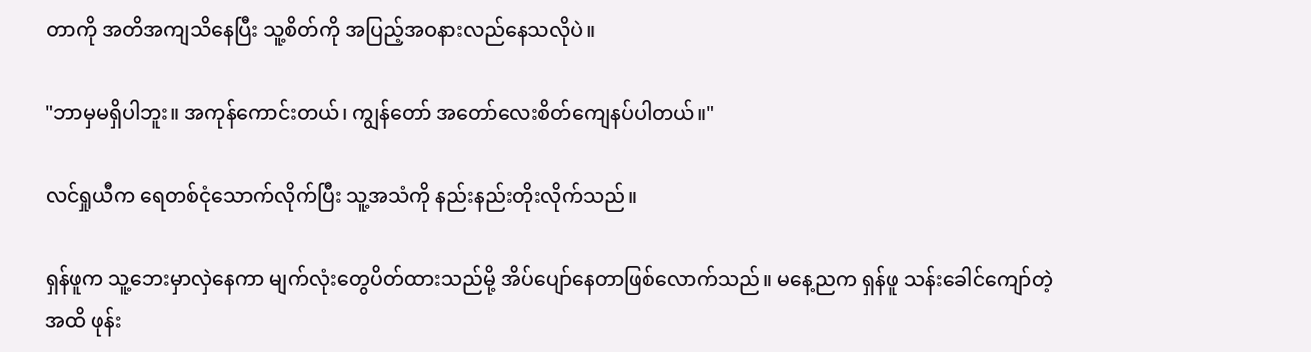တာကို အတိအကျသိနေပြီး သူ့စိတ်ကို အပြည့်အဝနားလည်နေသလိုပဲ။

"ဘာမှမရှိပါဘူး။ အကုန်ကောင်းတယ်၊ ကျွန်တော် အတော်လေးစိတ်ကျေနပ်ပါတယ်။"

လင်ရှုယီက ရေတစ်ငုံသောက်လိုက်ပြီး သူ့အသံကို နည်းနည်းတိုးလိုက်သည်။

ရှန်ဖူက သူ့ဘေးမှာလှဲနေကာ မျက်လုံးတွေပိတ်ထားသည်မို့ အိပ်ပျော်နေတာဖြစ်လောက်သည်။ မနေ့ညက ရှန်ဖူ သန်းခေါင်ကျော်တဲ့အထိ ဖုန်း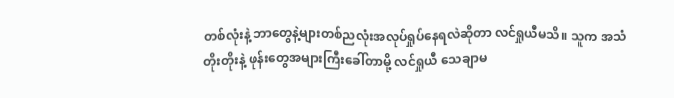တစ်လုံးနဲ့ ဘာတွေနဲ့များတစ်ညလုံးအလုပ်ရှုပ်နေရလဲဆိုတာ လင်ရှုယီမသိ။ သူက အသံတိုးတိုးနဲ့ ဖုန်းတွေအများကြီးခေါ်တာမို့ လင်ရှုယီ သေချာမ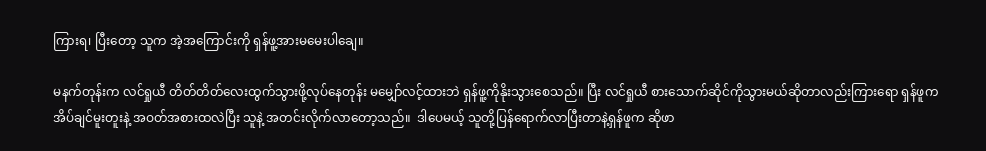ကြားရ၊ ပြီးတော့ သူက အဲ့အကြောင်းကို ရှန်ဖူ့အားမမေးပါချေ။

မနက်တုန်းက လင်ရှုယီ တိတ်တိတ်လေးထွက်သွားဖို့လုပ်နေတုန်း မမျှော်လင့်ထားဘဲ ရှန်ဖူ့ကိုနိုးသွားစေသည်။ ပြီး လင်ရှုယီ စားသောက်ဆိုင်ကိုသွားမယ်ဆိုတာလည်းကြားရော ရှန်ဖူက အိပ်ချင်မူးတူးနဲ့ အဝတ်အစားထလဲပြီး သူနဲ့ အတင်းလိုက်လာတော့သည်။  ဒါပေမယ့် သူတို့ပြန်ရောက်လာပြီးတာနဲ့ရှန်ဖူက ဆိုဖာ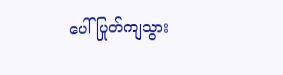ပေါ် ပြုတ်ကျသွား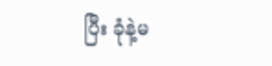ပြီး ခုံနဲ့မ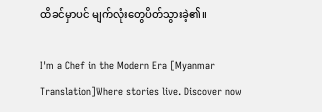ထိခင်မှာပင် မျက်လုံးတွေပိတ်သွားခဲ့၏။

I'm a Chef in the Modern Era [Myanmar Translation]Where stories live. Discover now